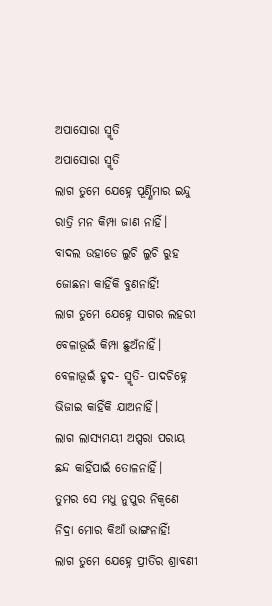ଅପାସୋରା ସ୍ମୃତି
ଅପାସୋରା ସ୍ମୃତି
ଲାଗ ତୁମେ ଯେହ୍ନେ ପୂର୍ଣ୍ଣିମାର ଇନ୍ଦୁ
ରାତ୍ରି ମନ କିମ୍ପା ଜାଣ ନାହିଁ।
ବାଦଲ ଉହାଡେ ଲୁଚି ଲୁଚି ରୁହ
ଜୋଛନା କାହିଁକି ବୁଣନାହିଁ!
ଲାଗ ତୁମେ ଯେହ୍ନେ ସାଗର ଲହରୀ
ବେଳାଭୂଇଁ କିମ୍ପା ଛୁଅଁନାହିଁ।
ବେଳାଭୂଇଁ ହୃଦ- ସ୍ମୃତି- ପାଦଚିହ୍ନେ
ଭିଜାଇ କାହିଁକି ଯାଅନାହିଁ।
ଲାଗ ଲାସ୍ୟମୟୀ ଅପ୍ସରା ପରାୟ
ଛନ୍ଦ କାହିଁପାଇଁ ତୋଳନାହିଁ।
ତୁମର ସେ ମଧୁ ନୁପୁର ନିକ୍ଵଣେ
ନିଦ୍ରା ମୋର କିଆଁ ଭାଙ୍ଗନାହିଁ!
ଲାଗ ତୁମେ ଯେହ୍ନେ ପ୍ରୀତିର ଶ୍ରାବଣୀ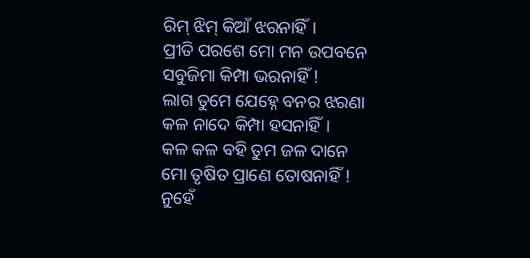ରିମ୍ ଝିମ୍ କିଆଁ ଝରନାହିଁ।
ପ୍ରୀତି ପରଶେ ମୋ ମନ ଉପବନେ
ସବୁଜିମା କିମ୍ପା ଭରନାହିଁ !
ଲାଗ ତୁମେ ଯେହ୍ନେ ବନର ଝରଣା
କଳ ନାଦେ କିମ୍ପା ହସନାହିଁ।
କଳ କଳ ବହି ତୁମ ଜଳ ଦାନେ
ମୋ ତୃଷିତ ପ୍ରାଣେ ତୋଷନାହିଁ !
ନୁହେଁ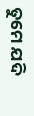ତୁମେ ଯଦି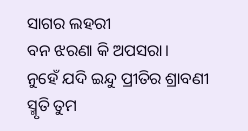ସାଗର ଲହରୀ
ବନ ଝରଣା କି ଅପସରା।
ନୁହେଁ ଯଦି ଇନ୍ଦୁ ପ୍ରୀତିର ଶ୍ରାବଣୀ
ସ୍ମୃତି ତୁମ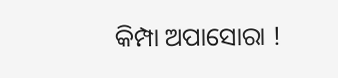କିମ୍ପା ଅପାସୋରା !